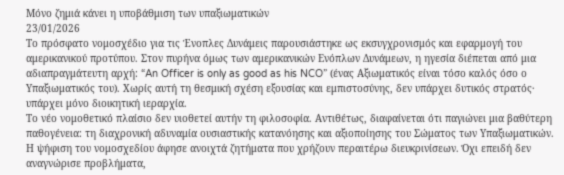Μόνο ζημιά κάνει η υποβάθμιση των υπαξιωματικών
23/01/2026
Το πρόσφατο νομοσχέδιο για τις Ένοπλες Δυνάμεις παρουσιάστηκε ως εκσυγχρονισμός και εφαρμογή του αμερικανικού προτύπου. Στον πυρήνα όμως των αμερικανικών Ενόπλων Δυνάμεων, η ηγεσία διέπεται από μια αδιαπραγμάτευτη αρχή: “An Officer is only as good as his NCO” (ένας Αξιωματικός είναι τόσο καλός όσο ο Υπαξιωματικός του). Χωρίς αυτή τη θεσμική σχέση εξουσίας και εμπιστοσύνης, δεν υπάρχει δυτικός στρατός· υπάρχει μόνο διοικητική ιεραρχία.
Το νέο νομοθετικό πλαίσιο δεν υιοθετεί αυτήν τη φιλοσοφία. Αντιθέτως, διαφαίνεται ότι παγιώνει μια βαθύτερη παθογένεια: τη διαχρονική αδυναμία ουσιαστικής κατανόησης και αξιοποίησης του Σώματος των Υπαξιωματικών. Η ψήφιση του νομοσχεδίου άφησε ανοιχτά ζητήματα που χρήζουν περαιτέρω διευκρινίσεων. Όχι επειδή δεν αναγνώρισε προβλήματα,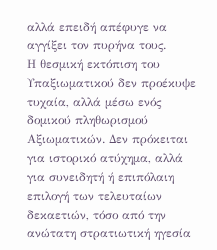αλλά επειδή απέφυγε να αγγίξει τον πυρήνα τους.
Η θεσμική εκτόπιση του Υπαξιωματικού δεν προέκυψε τυχαία, αλλά μέσω ενός δομικού πληθωρισμού Αξιωματικών. Δεν πρόκειται για ιστορικό ατύχημα, αλλά για συνειδητή ή επιπόλαιη επιλογή των τελευταίων δεκαετιών, τόσο από την ανώτατη στρατιωτική ηγεσία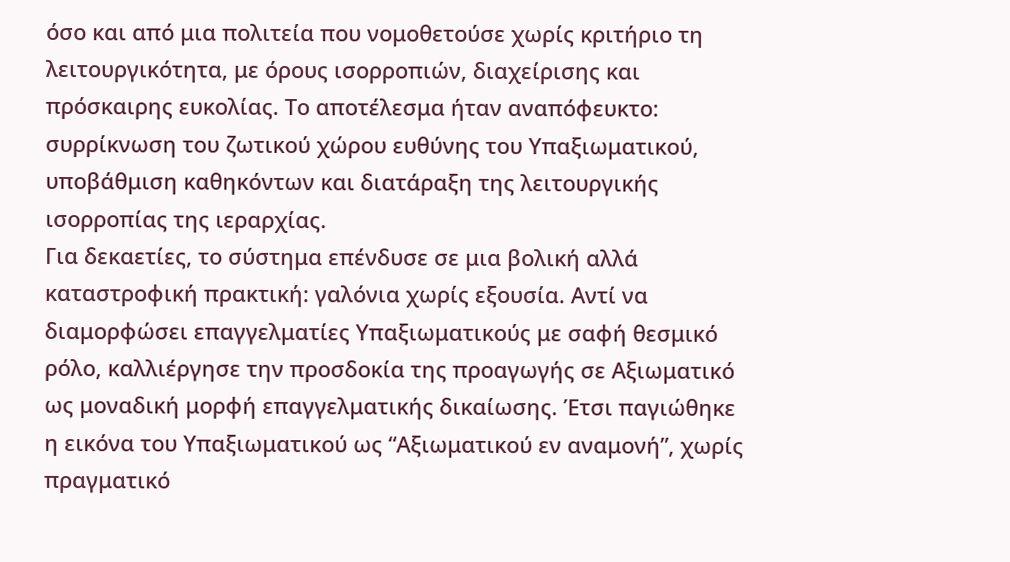όσο και από μια πολιτεία που νομοθετούσε χωρίς κριτήριο τη λειτουργικότητα, με όρους ισορροπιών, διαχείρισης και πρόσκαιρης ευκολίας. Το αποτέλεσμα ήταν αναπόφευκτο: συρρίκνωση του ζωτικού χώρου ευθύνης του Υπαξιωματικού, υποβάθμιση καθηκόντων και διατάραξη της λειτουργικής ισορροπίας της ιεραρχίας.
Για δεκαετίες, το σύστημα επένδυσε σε μια βολική αλλά καταστροφική πρακτική: γαλόνια χωρίς εξουσία. Αντί να διαμορφώσει επαγγελματίες Υπαξιωματικούς με σαφή θεσμικό ρόλο, καλλιέργησε την προσδοκία της προαγωγής σε Αξιωματικό ως μοναδική μορφή επαγγελματικής δικαίωσης. Έτσι παγιώθηκε η εικόνα του Υπαξιωματικού ως “Αξιωματικού εν αναμονή”, χωρίς πραγματικό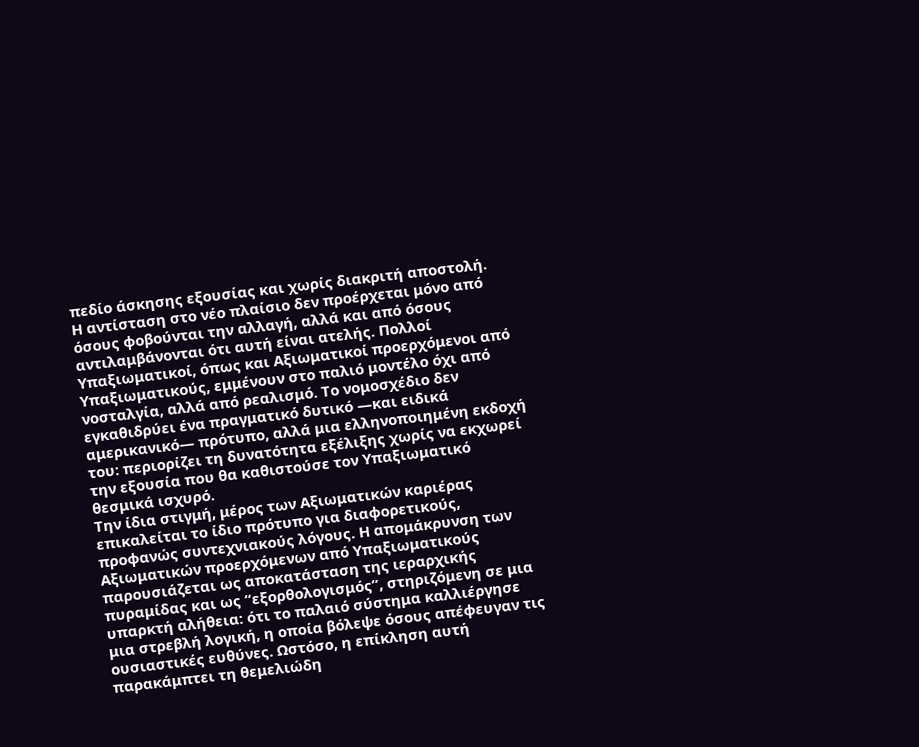πεδίο άσκησης εξουσίας και χωρίς διακριτή αποστολή.
Η αντίσταση στο νέο πλαίσιο δεν προέρχεται μόνο από όσους φοβούνται την αλλαγή, αλλά και από όσους αντιλαμβάνονται ότι αυτή είναι ατελής. Πολλοί Υπαξιωματικοί, όπως και Αξιωματικοί προερχόμενοι από Υπαξιωματικούς, εμμένουν στο παλιό μοντέλο όχι από νοσταλγία, αλλά από ρεαλισμό. Το νομοσχέδιο δεν εγκαθιδρύει ένα πραγματικό δυτικό —και ειδικά αμερικανικό— πρότυπο, αλλά μια ελληνοποιημένη εκδοχή του: περιορίζει τη δυνατότητα εξέλιξης χωρίς να εκχωρεί την εξουσία που θα καθιστούσε τον Υπαξιωματικό θεσμικά ισχυρό.
Την ίδια στιγμή, μέρος των Αξιωματικών καριέρας επικαλείται το ίδιο πρότυπο για διαφορετικούς, προφανώς συντεχνιακούς λόγους. Η απομάκρυνση των Αξιωματικών προερχόμενων από Υπαξιωματικούς παρουσιάζεται ως αποκατάσταση της ιεραρχικής πυραμίδας και ως “εξορθολογισμός”, στηριζόμενη σε μια υπαρκτή αλήθεια: ότι το παλαιό σύστημα καλλιέργησε μια στρεβλή λογική, η οποία βόλεψε όσους απέφευγαν τις ουσιαστικές ευθύνες. Ωστόσο, η επίκληση αυτή παρακάμπτει τη θεμελιώδη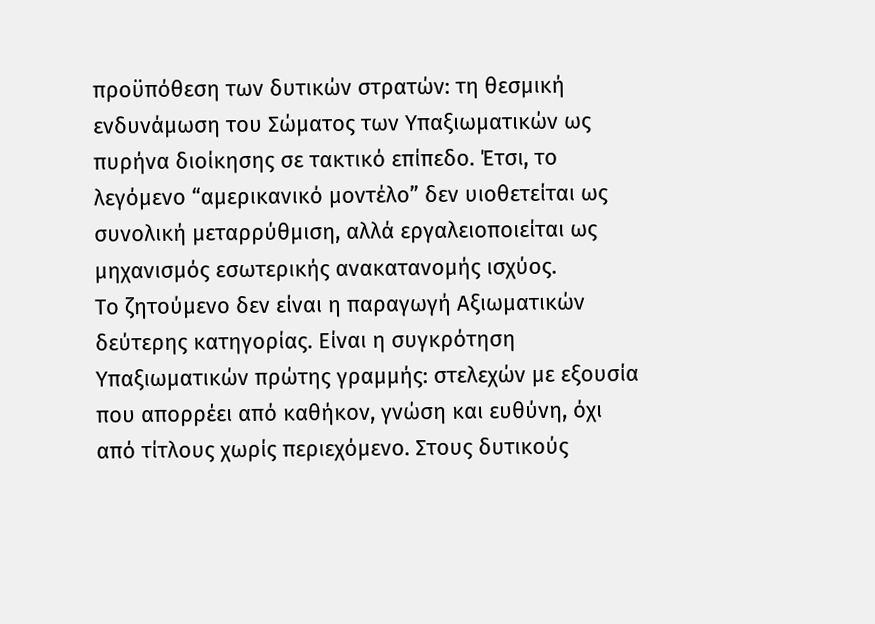προϋπόθεση των δυτικών στρατών: τη θεσμική ενδυνάμωση του Σώματος των Υπαξιωματικών ως πυρήνα διοίκησης σε τακτικό επίπεδο. Έτσι, το λεγόμενο “αμερικανικό μοντέλο” δεν υιοθετείται ως συνολική μεταρρύθμιση, αλλά εργαλειοποιείται ως μηχανισμός εσωτερικής ανακατανομής ισχύος.
Το ζητούμενο δεν είναι η παραγωγή Αξιωματικών δεύτερης κατηγορίας. Είναι η συγκρότηση Υπαξιωματικών πρώτης γραμμής: στελεχών με εξουσία που απορρέει από καθήκον, γνώση και ευθύνη, όχι από τίτλους χωρίς περιεχόμενο. Στους δυτικούς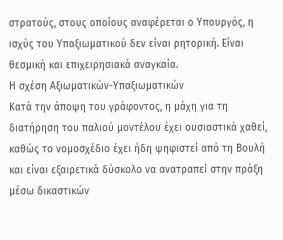στρατούς, στους οποίους αναφέρεται ο Υπουργός, η ισχύς του Υπαξιωματικού δεν είναι ρητορική. Είναι θεσμική και επιχειρησιακά αναγκαία.
Η σχέση Αξιωματικών-Υπαξιωματικών
Κατά την άποψη του γράφοντος, η μάχη για τη διατήρηση του παλιού μοντέλου έχει ουσιαστικά χαθεί, καθώς το νομοσχέδιο έχει ήδη ψηφιστεί από τη Βουλή και είναι εξαιρετικά δύσκολο να ανατραπεί στην πράξη μέσω δικαστικών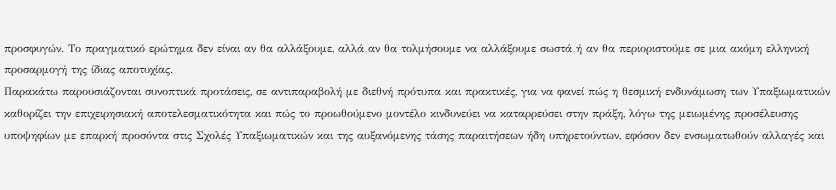προσφυγών. Το πραγματικό ερώτημα δεν είναι αν θα αλλάξουμε, αλλά αν θα τολμήσουμε να αλλάξουμε σωστά ή αν θα περιοριστούμε σε μια ακόμη ελληνική προσαρμογή της ίδιας αποτυχίας.
Παρακάτω παρουσιάζονται συνοπτικά προτάσεις, σε αντιπαραβολή με διεθνή πρότυπα και πρακτικές, για να φανεί πώς η θεσμική ενδυνάμωση των Υπαξιωματικών καθορίζει την επιχειρησιακή αποτελεσματικότητα και πώς το προωθούμενο μοντέλο κινδυνεύει να καταρρεύσει στην πράξη, λόγω της μειωμένης προσέλευσης υποψηφίων με επαρκή προσόντα στις Σχολές Υπαξιωματικών και της αυξανόμενης τάσης παραιτήσεων ήδη υπηρετούντων, εφόσον δεν ενσωματωθούν αλλαγές και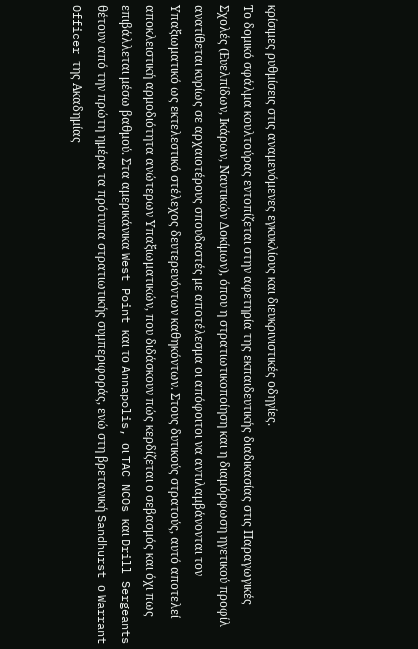κρίσιμες ρυθμίσεις στις αναμενόμενες εγκυκλίους και διευκρινιστικές οδηγίες.
Το δομικό σφάλμα κουλτούρας εντοπίζεται στην αφετηρία της εκπαιδευτικής διαδικασίας στις Παραγωγικές Σχολές (Ευελπίδων, Ικάρων, Ναυτικών Δοκίμων), όπου η στρατιωτικοποίηση και η διαμόρφωση ηγετικού προφίλ ανατίθεται κυρίως σε αρχαιοτέρους σπουδαστές με αποτέλεσμα οι απόφοιτοι να αντιλαμβάνονται τον Υπαξιωματικό ως εκτελεστικό στέλεχος δευτερευόντων καθηκόντων. Στους δυτικούς στρατούς, αυτό αποτελεί αποκλειστική αρμοδιότητα ανώτερων Υπαξιωματικών, που διδάσκουν πώς κερδίζεται ο σεβασμός και όχι πως επιβάλλεται μέσω βαθμού. Στα αμερικάνικα West Point και το Annapolis, οι TAC NCOs και Drill Sergeants θέτουν από την πρώτη ημέρα τα πρότυπα στρατιωτικής συμπεριφοράς, ενώ στη βρετανική Sandhurst ο Warrant Officer της Ακαδημίας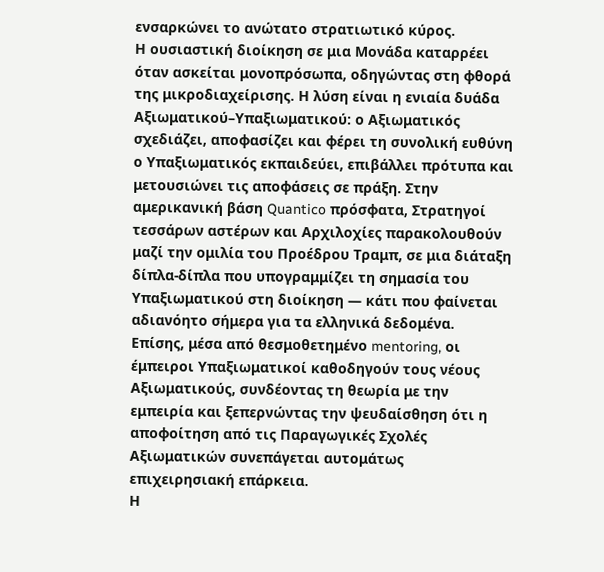ενσαρκώνει το ανώτατο στρατιωτικό κύρος.
Η ουσιαστική διοίκηση σε μια Μονάδα καταρρέει όταν ασκείται μονοπρόσωπα, οδηγώντας στη φθορά της μικροδιαχείρισης. Η λύση είναι η ενιαία δυάδα Αξιωματικού–Υπαξιωματικού: ο Αξιωματικός σχεδιάζει, αποφασίζει και φέρει τη συνολική ευθύνη ο Υπαξιωματικός εκπαιδεύει, επιβάλλει πρότυπα και μετουσιώνει τις αποφάσεις σε πράξη. Στην αμερικανική βάση Quantico πρόσφατα, Στρατηγοί τεσσάρων αστέρων και Αρχιλοχίες παρακολουθούν μαζί την ομιλία του Προέδρου Τραμπ, σε μια διάταξη δίπλα-δίπλα που υπογραμμίζει τη σημασία του Υπαξιωματικού στη διοίκηση — κάτι που φαίνεται αδιανόητο σήμερα για τα ελληνικά δεδομένα.
Επίσης, μέσα από θεσμοθετημένο mentoring, οι έμπειροι Υπαξιωματικοί καθοδηγούν τους νέους Αξιωματικούς, συνδέοντας τη θεωρία με την εμπειρία και ξεπερνώντας την ψευδαίσθηση ότι η αποφοίτηση από τις Παραγωγικές Σχολές Αξιωματικών συνεπάγεται αυτομάτως επιχειρησιακή επάρκεια.
Η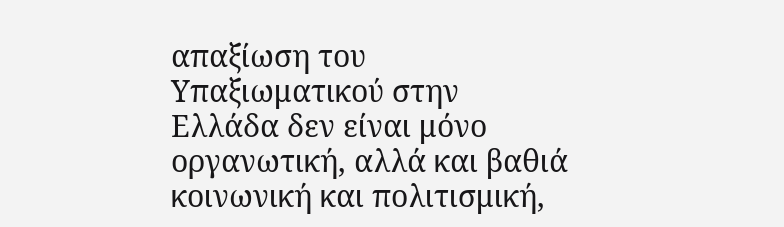απαξίωση του Υπαξιωματικού στην Ελλάδα δεν είναι μόνο οργανωτική, αλλά και βαθιά κοινωνική και πολιτισμική,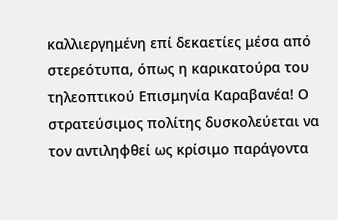καλλιεργημένη επί δεκαετίες μέσα από στερεότυπα, όπως η καρικατούρα του τηλεοπτικού Επισμηνία Καραβανέα! Ο στρατεύσιμος πολίτης δυσκολεύεται να τον αντιληφθεί ως κρίσιμο παράγοντα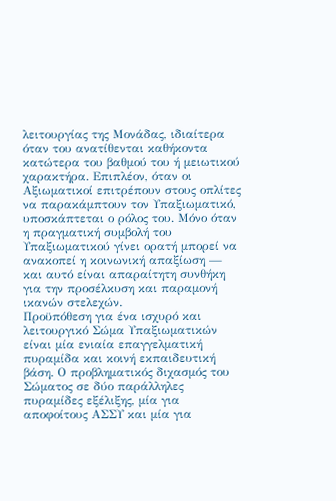λειτουργίας της Μονάδας, ιδιαίτερα όταν του ανατίθενται καθήκοντα κατώτερα του βαθμού του ή μειωτικού χαρακτήρα. Επιπλέον, όταν οι Αξιωματικοί επιτρέπουν στους οπλίτες να παρακάμπτουν τον Υπαξιωματικό, υποσκάπτεται ο ρόλος του. Μόνο όταν η πραγματική συμβολή του Υπαξιωματικού γίνει ορατή μπορεί να ανακοπεί η κοινωνική απαξίωση — και αυτό είναι απαραίτητη συνθήκη για την προσέλκυση και παραμονή ικανών στελεχών.
Προϋπόθεση για ένα ισχυρό και λειτουργικό Σώμα Υπαξιωματικών είναι μία ενιαία επαγγελματική πυραμίδα και κοινή εκπαιδευτική βάση. Ο προβληματικός διχασμός του Σώματος σε δύο παράλληλες πυραμίδες εξέλιξης, μία για αποφοίτους ΑΣΣΥ και μία για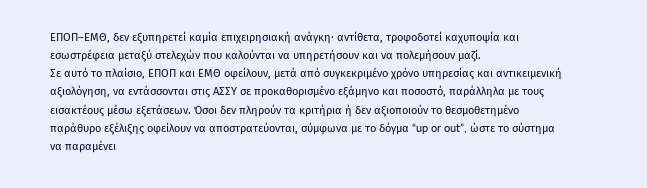ΕΠΟΠ–ΕΜΘ, δεν εξυπηρετεί καμία επιχειρησιακή ανάγκη· αντίθετα, τροφοδοτεί καχυποψία και εσωστρέφεια μεταξύ στελεχών που καλούνται να υπηρετήσουν και να πολεμήσουν μαζί.
Σε αυτό το πλαίσιο, ΕΠΟΠ και ΕΜΘ οφείλουν, μετά από συγκεκριμένο χρόνο υπηρεσίας και αντικειμενική αξιολόγηση, να εντάσσονται στις ΑΣΣΥ σε προκαθορισμένο εξάμηνο και ποσοστό, παράλληλα με τους εισακτέους μέσω εξετάσεων. Όσοι δεν πληρούν τα κριτήρια ή δεν αξιοποιούν το θεσμοθετημένο παράθυρο εξέλιξης οφείλουν να αποστρατεύονται, σύμφωνα με το δόγμα “up or out”, ώστε το σύστημα να παραμένει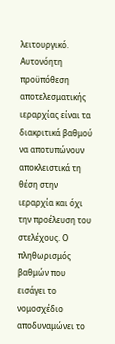λειτουργικό.
Αυτονόητη προϋπόθεση αποτελεσματικής ιεραρχίας είναι τα διακριτικά βαθμού να αποτυπώνουν αποκλειστικά τη θέση στην ιεραρχία και όχι την προέλευση του στελέχους. Ο πληθωρισμός βαθμών που εισάγει το νομοσχέδιο αποδυναμώνει το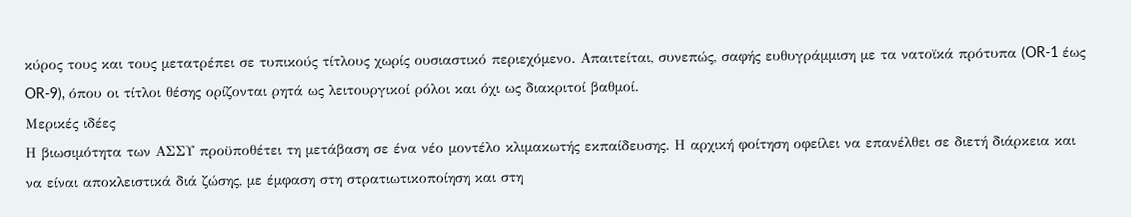κύρος τους και τους μετατρέπει σε τυπικούς τίτλους χωρίς ουσιαστικό περιεχόμενο. Απαιτείται, συνεπώς, σαφής ευθυγράμμιση με τα νατοϊκά πρότυπα (OR-1 έως OR-9), όπου οι τίτλοι θέσης ορίζονται ρητά ως λειτουργικοί ρόλοι και όχι ως διακριτοί βαθμοί.
Μερικές ιδέες
Η βιωσιμότητα των ΑΣΣΥ προϋποθέτει τη μετάβαση σε ένα νέο μοντέλο κλιμακωτής εκπαίδευσης. Η αρχική φοίτηση οφείλει να επανέλθει σε διετή διάρκεια και να είναι αποκλειστικά διά ζώσης, με έμφαση στη στρατιωτικοποίηση και στη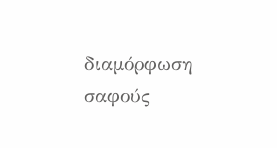διαμόρφωση σαφούς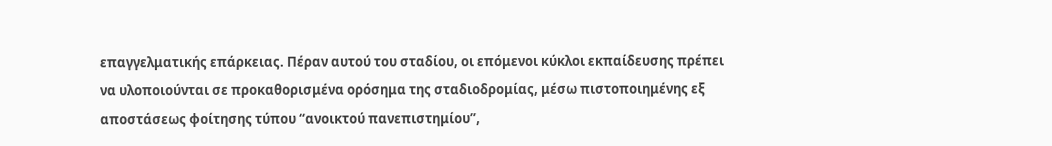επαγγελματικής επάρκειας. Πέραν αυτού του σταδίου, οι επόμενοι κύκλοι εκπαίδευσης πρέπει να υλοποιούνται σε προκαθορισμένα ορόσημα της σταδιοδρομίας, μέσω πιστοποιημένης εξ αποστάσεως φοίτησης τύπου “ανοικτού πανεπιστημίου”,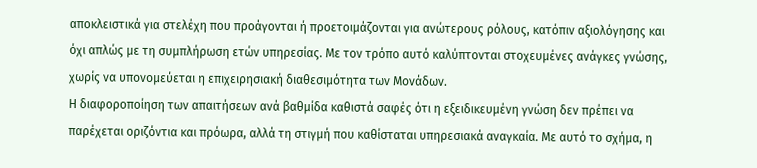αποκλειστικά για στελέχη που προάγονται ή προετοιμάζονται για ανώτερους ρόλους, κατόπιν αξιολόγησης και όχι απλώς με τη συμπλήρωση ετών υπηρεσίας. Με τον τρόπο αυτό καλύπτονται στοχευμένες ανάγκες γνώσης, χωρίς να υπονομεύεται η επιχειρησιακή διαθεσιμότητα των Μονάδων.
Η διαφοροποίηση των απαιτήσεων ανά βαθμίδα καθιστά σαφές ότι η εξειδικευμένη γνώση δεν πρέπει να παρέχεται οριζόντια και πρόωρα, αλλά τη στιγμή που καθίσταται υπηρεσιακά αναγκαία. Με αυτό το σχήμα, η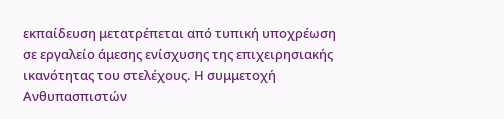εκπαίδευση μετατρέπεται από τυπική υποχρέωση σε εργαλείο άμεσης ενίσχυσης της επιχειρησιακής ικανότητας του στελέχους. Η συμμετοχή Ανθυπασπιστών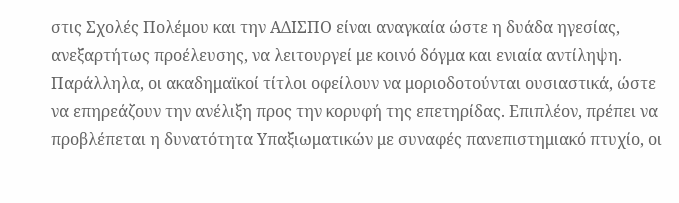στις Σχολές Πολέμου και την ΑΔΙΣΠΟ είναι αναγκαία ώστε η δυάδα ηγεσίας, ανεξαρτήτως προέλευσης, να λειτουργεί με κοινό δόγμα και ενιαία αντίληψη.
Παράλληλα, οι ακαδημαϊκοί τίτλοι οφείλουν να μοριοδοτούνται ουσιαστικά, ώστε να επηρεάζουν την ανέλιξη προς την κορυφή της επετηρίδας. Επιπλέον, πρέπει να προβλέπεται η δυνατότητα Υπαξιωματικών με συναφές πανεπιστημιακό πτυχίο, οι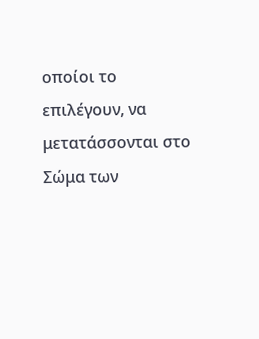οποίοι το επιλέγουν, να μετατάσσονται στο Σώμα των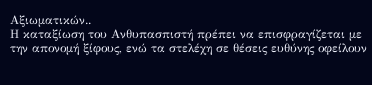Αξιωματικών..
Η καταξίωση του Ανθυπασπιστή πρέπει να επισφραγίζεται με την απονομή ξίφους, ενώ τα στελέχη σε θέσεις ευθύνης οφείλουν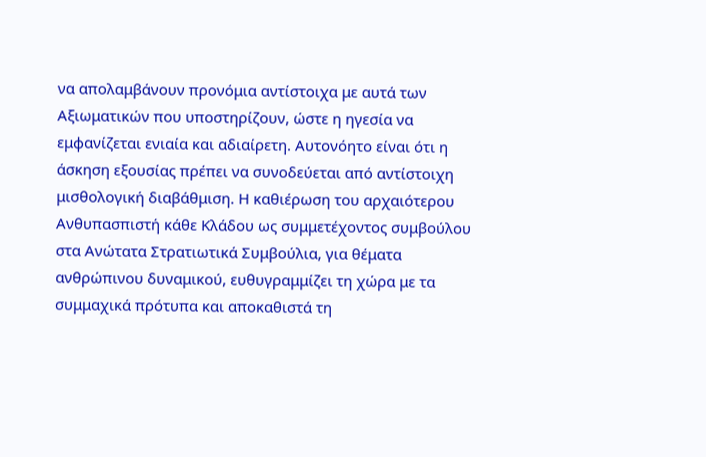να απολαμβάνουν προνόμια αντίστοιχα με αυτά των Αξιωματικών που υποστηρίζουν, ώστε η ηγεσία να εμφανίζεται ενιαία και αδιαίρετη. Αυτονόητο είναι ότι η άσκηση εξουσίας πρέπει να συνοδεύεται από αντίστοιχη μισθολογική διαβάθμιση. Η καθιέρωση του αρχαιότερου Ανθυπασπιστή κάθε Κλάδου ως συμμετέχοντος συμβούλου στα Ανώτατα Στρατιωτικά Συμβούλια, για θέματα ανθρώπινου δυναμικού, ευθυγραμμίζει τη χώρα με τα συμμαχικά πρότυπα και αποκαθιστά τη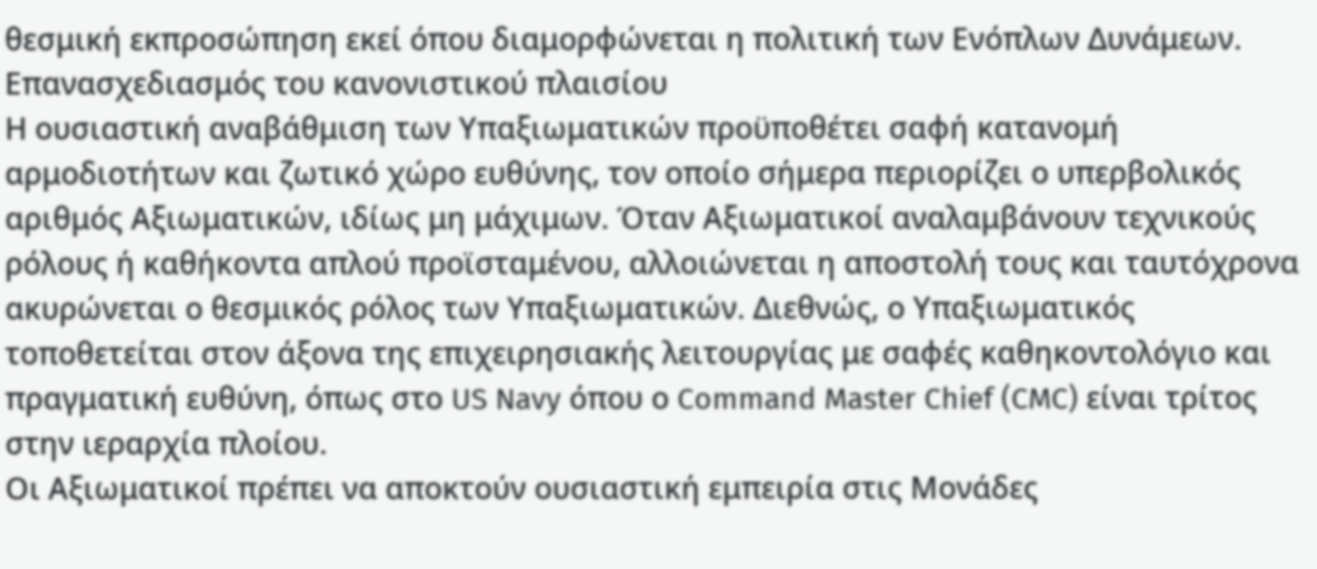θεσμική εκπροσώπηση εκεί όπου διαμορφώνεται η πολιτική των Ενόπλων Δυνάμεων.
Επανασχεδιασμός του κανονιστικού πλαισίου
Η ουσιαστική αναβάθμιση των Υπαξιωματικών προϋποθέτει σαφή κατανομή αρμοδιοτήτων και ζωτικό χώρο ευθύνης, τον οποίο σήμερα περιορίζει ο υπερβολικός αριθμός Αξιωματικών, ιδίως μη μάχιμων. Όταν Αξιωματικοί αναλαμβάνουν τεχνικούς ρόλους ή καθήκοντα απλού προϊσταμένου, αλλοιώνεται η αποστολή τους και ταυτόχρονα ακυρώνεται ο θεσμικός ρόλος των Υπαξιωματικών. Διεθνώς, ο Υπαξιωματικός τοποθετείται στον άξονα της επιχειρησιακής λειτουργίας με σαφές καθηκοντολόγιο και πραγματική ευθύνη, όπως στο US Navy όπου ο Command Master Chief (CMC) είναι τρίτος στην ιεραρχία πλοίου.
Οι Αξιωματικοί πρέπει να αποκτούν ουσιαστική εμπειρία στις Μονάδες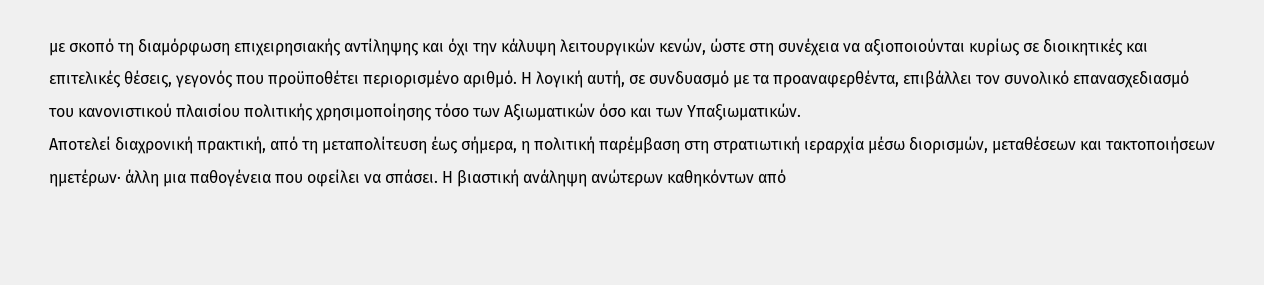με σκοπό τη διαμόρφωση επιχειρησιακής αντίληψης και όχι την κάλυψη λειτουργικών κενών, ώστε στη συνέχεια να αξιοποιούνται κυρίως σε διοικητικές και επιτελικές θέσεις, γεγονός που προϋποθέτει περιορισμένο αριθμό. Η λογική αυτή, σε συνδυασμό με τα προαναφερθέντα, επιβάλλει τον συνολικό επανασχεδιασμό του κανονιστικού πλαισίου πολιτικής χρησιμοποίησης τόσο των Αξιωματικών όσο και των Υπαξιωματικών.
Αποτελεί διαχρονική πρακτική, από τη μεταπολίτευση έως σήμερα, η πολιτική παρέμβαση στη στρατιωτική ιεραρχία μέσω διορισμών, μεταθέσεων και τακτοποιήσεων ημετέρων· άλλη μια παθογένεια που οφείλει να σπάσει. Η βιαστική ανάληψη ανώτερων καθηκόντων από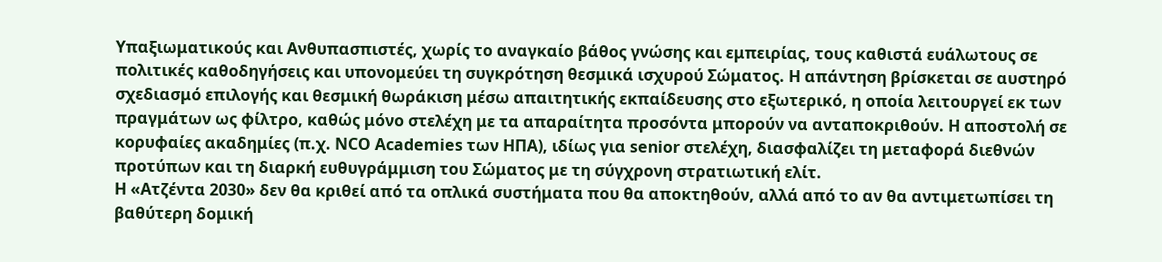Υπαξιωματικούς και Ανθυπασπιστές, χωρίς το αναγκαίο βάθος γνώσης και εμπειρίας, τους καθιστά ευάλωτους σε πολιτικές καθοδηγήσεις και υπονομεύει τη συγκρότηση θεσμικά ισχυρού Σώματος. Η απάντηση βρίσκεται σε αυστηρό σχεδιασμό επιλογής και θεσμική θωράκιση μέσω απαιτητικής εκπαίδευσης στο εξωτερικό, η οποία λειτουργεί εκ των πραγμάτων ως φίλτρο, καθώς μόνο στελέχη με τα απαραίτητα προσόντα μπορούν να ανταποκριθούν. Η αποστολή σε κορυφαίες ακαδημίες (π.χ. NCO Academies των ΗΠΑ), ιδίως για senior στελέχη, διασφαλίζει τη μεταφορά διεθνών προτύπων και τη διαρκή ευθυγράμμιση του Σώματος με τη σύγχρονη στρατιωτική ελίτ.
Η «Ατζέντα 2030» δεν θα κριθεί από τα οπλικά συστήματα που θα αποκτηθούν, αλλά από το αν θα αντιμετωπίσει τη βαθύτερη δομική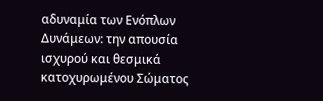αδυναμία των Ενόπλων Δυνάμεων: την απουσία ισχυρού και θεσμικά κατοχυρωμένου Σώματος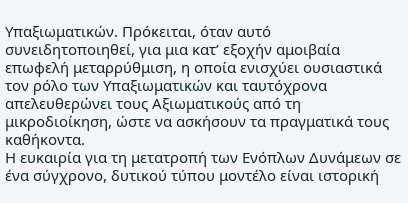Υπαξιωματικών. Πρόκειται, όταν αυτό συνειδητοποιηθεί, για μια κατ’ εξοχήν αμοιβαία επωφελή μεταρρύθμιση, η οποία ενισχύει ουσιαστικά τον ρόλο των Υπαξιωματικών και ταυτόχρονα απελευθερώνει τους Αξιωματικούς από τη μικροδιοίκηση, ώστε να ασκήσουν τα πραγματικά τους καθήκοντα.
Η ευκαιρία για τη μετατροπή των Ενόπλων Δυνάμεων σε ένα σύγχρονο, δυτικού τύπου μοντέλο είναι ιστορική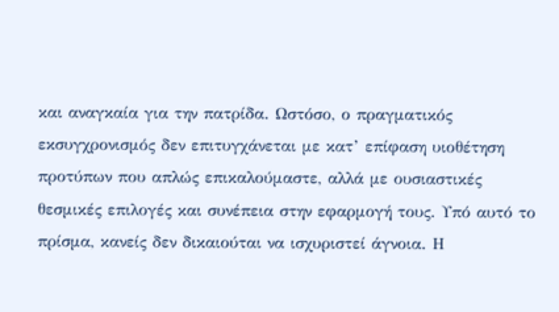και αναγκαία για την πατρίδα. Ωστόσο, ο πραγματικός εκσυγχρονισμός δεν επιτυγχάνεται με κατ’ επίφαση υιοθέτηση προτύπων που απλώς επικαλούμαστε, αλλά με ουσιαστικές θεσμικές επιλογές και συνέπεια στην εφαρμογή τους. Υπό αυτό το πρίσμα, κανείς δεν δικαιούται να ισχυριστεί άγνοια. Η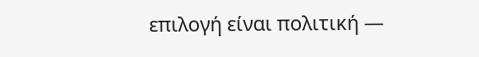επιλογή είναι πολιτική —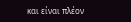και είναι πλέον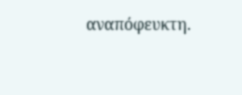αναπόφευκτη.